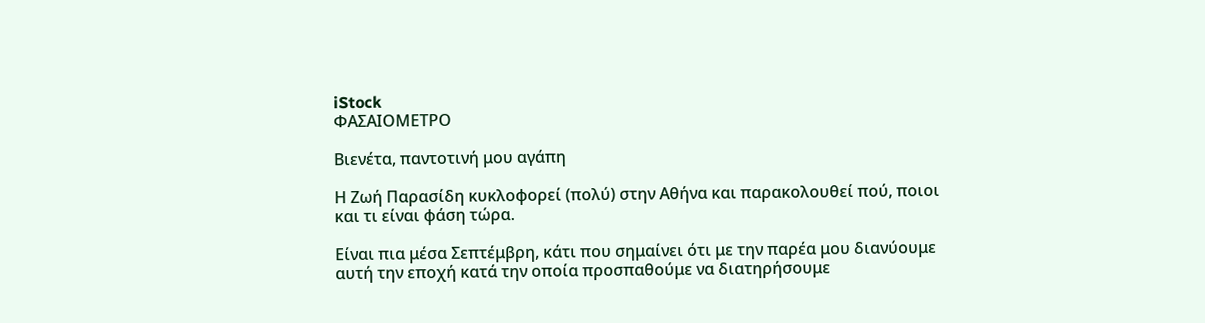iStock
ΦΑΣΑΙΟΜΕΤΡΟ

Βιενέτα, παντοτινή μου αγάπη

Η Ζωή Παρασίδη κυκλοφορεί (πολύ) στην Αθήνα και παρακολουθεί πού, ποιοι και τι είναι φάση τώρα.

Είναι πια μέσα Σεπτέμβρη, κάτι που σημαίνει ότι με την παρέα μου διανύουμε αυτή την εποχή κατά την οποία προσπαθούμε να διατηρήσουμε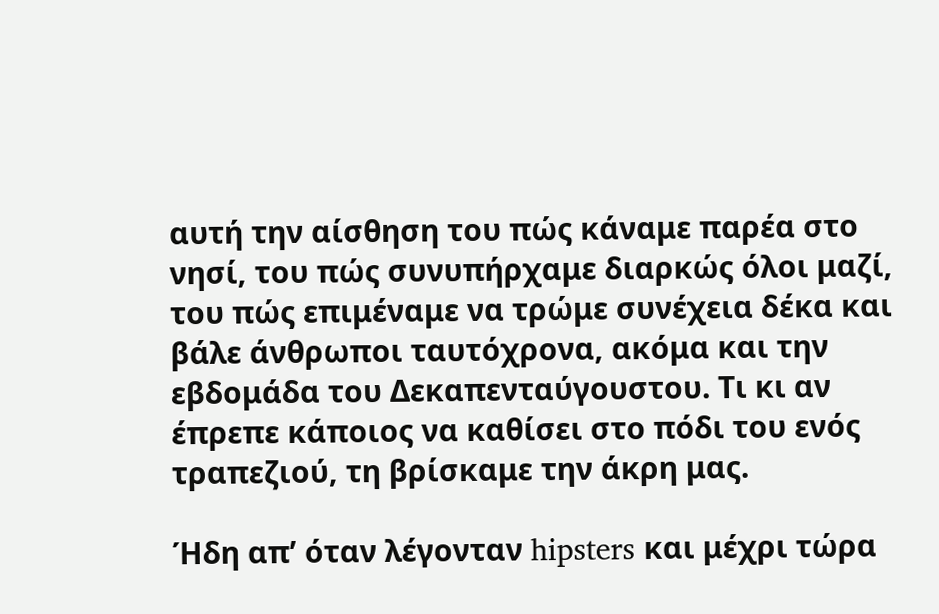αυτή την αίσθηση του πώς κάναμε παρέα στο νησί, του πώς συνυπήρχαμε διαρκώς όλοι μαζί, του πώς επιμέναμε να τρώμε συνέχεια δέκα και βάλε άνθρωποι ταυτόχρονα, ακόμα και την εβδομάδα του Δεκαπενταύγουστου. Τι κι αν έπρεπε κάποιος να καθίσει στο πόδι του ενός τραπεζιού, τη βρίσκαμε την άκρη μας.

Ήδη απ’ όταν λέγονταν hipsters και μέχρι τώρα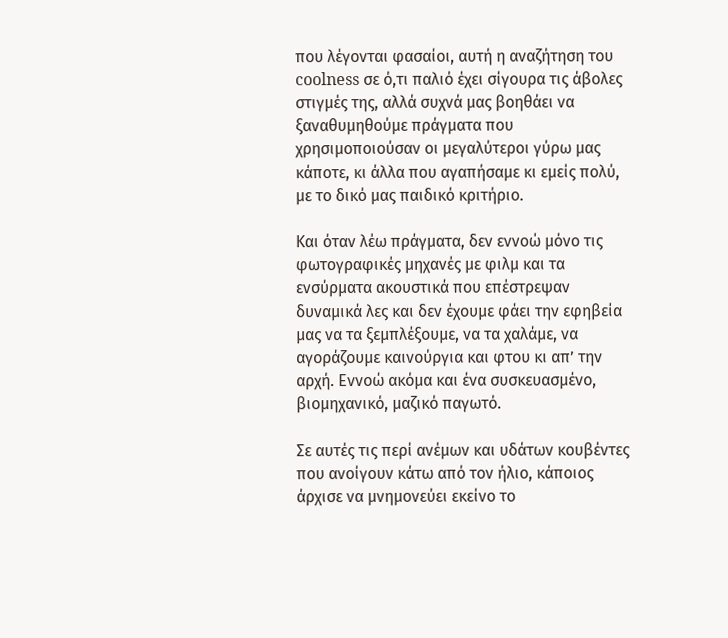που λέγονται φασαίοι, αυτή η αναζήτηση του coolness σε ό,τι παλιό έχει σίγουρα τις άβολες στιγμές της, αλλά συχνά μας βοηθάει να ξαναθυμηθούμε πράγματα που χρησιμοποιούσαν οι μεγαλύτεροι γύρω μας κάποτε, κι άλλα που αγαπήσαμε κι εμείς πολύ, με το δικό μας παιδικό κριτήριο.

Και όταν λέω πράγματα, δεν εννοώ μόνο τις φωτογραφικές μηχανές με φιλμ και τα ενσύρματα ακουστικά που επέστρεψαν δυναμικά λες και δεν έχουμε φάει την εφηβεία μας να τα ξεμπλέξουμε, να τα χαλάμε, να αγοράζουμε καινούργια και φτου κι απ’ την αρχή. Εννοώ ακόμα και ένα συσκευασμένο, βιομηχανικό, μαζικό παγωτό.

Σε αυτές τις περί ανέμων και υδάτων κουβέντες που ανοίγουν κάτω από τον ήλιο, κάποιος άρχισε να μνημονεύει εκείνο το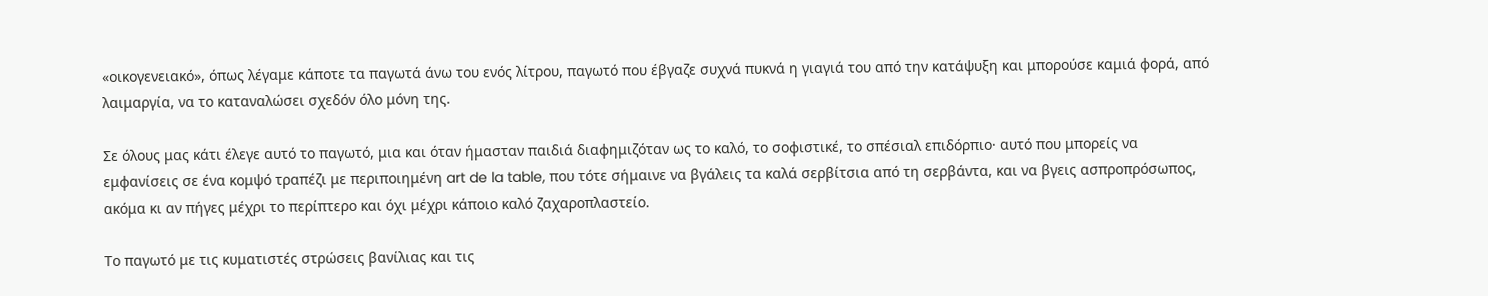«οικογενειακό», όπως λέγαμε κάποτε τα παγωτά άνω του ενός λίτρου, παγωτό που έβγαζε συχνά πυκνά η γιαγιά του από την κατάψυξη και μπορούσε καμιά φορά, από λαιμαργία, να το καταναλώσει σχεδόν όλο μόνη της.

Σε όλους μας κάτι έλεγε αυτό το παγωτό, μια και όταν ήμασταν παιδιά διαφημιζόταν ως το καλό, το σοφιστικέ, το σπέσιαλ επιδόρπιο· αυτό που μπορείς να εμφανίσεις σε ένα κομψό τραπέζι με περιποιημένη art de la table, που τότε σήμαινε να βγάλεις τα καλά σερβίτσια από τη σερβάντα, και να βγεις ασπροπρόσωπος, ακόμα κι αν πήγες μέχρι το περίπτερο και όχι μέχρι κάποιο καλό ζαχαροπλαστείο.

Το παγωτό με τις κυματιστές στρώσεις βανίλιας και τις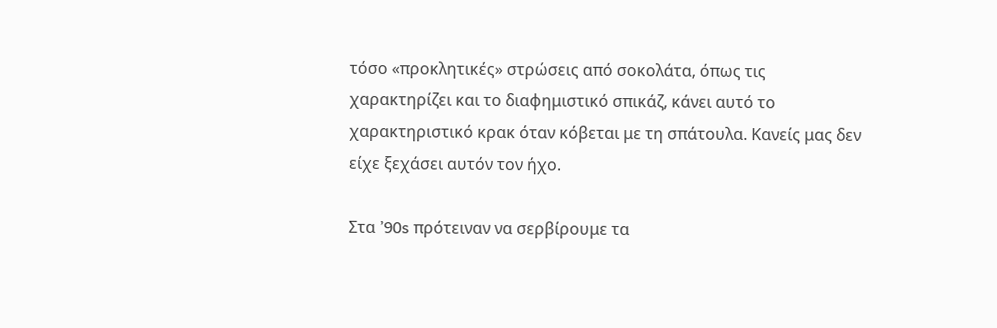τόσο «προκλητικές» στρώσεις από σοκολάτα, όπως τις χαρακτηρίζει και το διαφημιστικό σπικάζ, κάνει αυτό το χαρακτηριστικό κρακ όταν κόβεται με τη σπάτουλα. Κανείς μας δεν είχε ξεχάσει αυτόν τον ήχο.

Στα ’90s πρότειναν να σερβίρουμε τα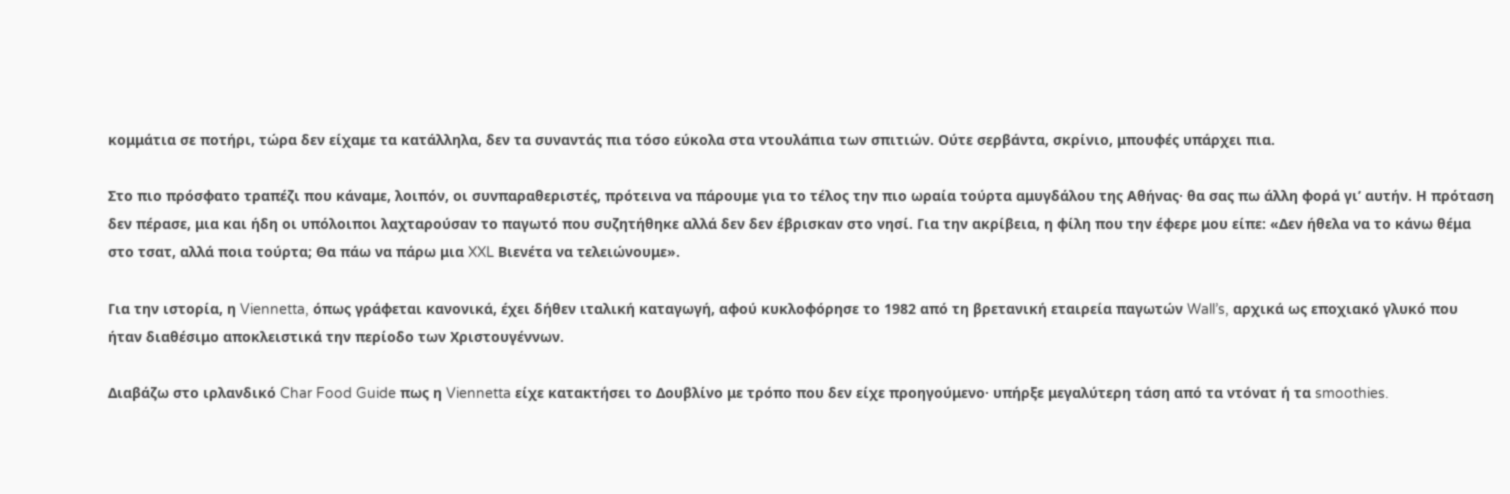κομμάτια σε ποτήρι, τώρα δεν είχαμε τα κατάλληλα, δεν τα συναντάς πια τόσο εύκολα στα ντουλάπια των σπιτιών. Ούτε σερβάντα, σκρίνιο, μπουφές υπάρχει πια.

Στο πιο πρόσφατο τραπέζι που κάναμε, λοιπόν, οι συνπαραθεριστές, πρότεινα να πάρουμε για το τέλος την πιο ωραία τούρτα αμυγδάλου της Αθήνας· θα σας πω άλλη φορά γι’ αυτήν. Η πρόταση δεν πέρασε, μια και ήδη οι υπόλοιποι λαχταρούσαν το παγωτό που συζητήθηκε αλλά δεν δεν έβρισκαν στο νησί. Για την ακρίβεια, η φίλη που την έφερε μου είπε: «Δεν ήθελα να το κάνω θέμα στο τσατ, αλλά ποια τούρτα; Θα πάω να πάρω μια XXL Βιενέτα να τελειώνουμε».

Για την ιστορία, η Viennetta, όπως γράφεται κανονικά, έχει δήθεν ιταλική καταγωγή, αφού κυκλοφόρησε το 1982 από τη βρετανική εταιρεία παγωτών Wall’s, αρχικά ως εποχιακό γλυκό που ήταν διαθέσιμο αποκλειστικά την περίοδο των Χριστουγέννων.

Διαβάζω στο ιρλανδικό Char Food Guide πως η Viennetta είχε κατακτήσει το Δουβλίνο με τρόπο που δεν είχε προηγούμενο· υπήρξε μεγαλύτερη τάση από τα ντόνατ ή τα smoothies.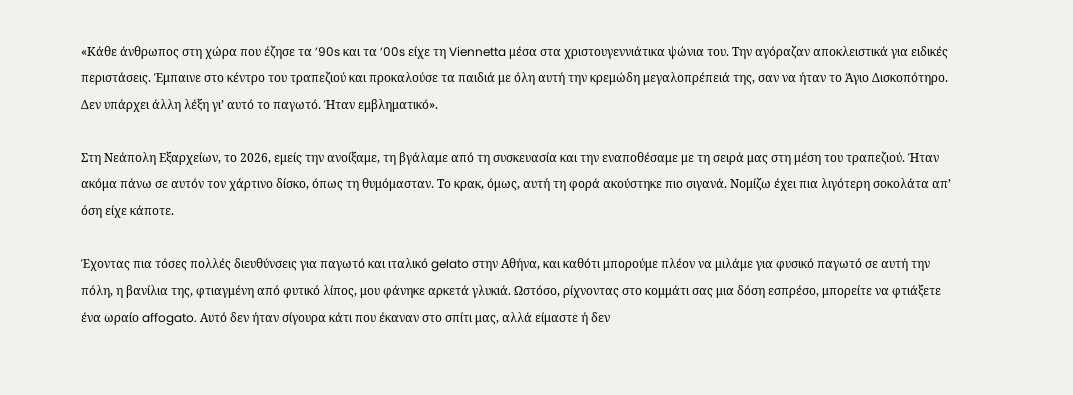«Κάθε άνθρωπος στη χώρα που έζησε τα ’90s και τα ’00s είχε τη Viennetta μέσα στα χριστουγεννιάτικα ψώνια του. Την αγόραζαν αποκλειστικά για ειδικές περιστάσεις. Έμπαινε στο κέντρο του τραπεζιού και προκαλούσε τα παιδιά με όλη αυτή την κρεμώδη μεγαλοπρέπειά της, σαν να ήταν το Άγιο Δισκοπότηρο. Δεν υπάρχει άλλη λέξη γι’ αυτό το παγωτό. Ήταν εμβληματικό».

Στη Νεάπολη Εξαρχείων, το 2026, εμείς την ανοίξαμε, τη βγάλαμε από τη συσκευασία και την εναποθέσαμε με τη σειρά μας στη μέση του τραπεζιού. Ήταν ακόμα πάνω σε αυτόν τον χάρτινο δίσκο, όπως τη θυμόμασταν. Το κρακ, όμως, αυτή τη φορά ακούστηκε πιο σιγανά. Νομίζω έχει πια λιγότερη σοκολάτα απ’ όση είχε κάποτε.

Έχοντας πια τόσες πολλές διευθύνσεις για παγωτό και ιταλικό gelato στην Αθήνα, και καθότι μπορούμε πλέον να μιλάμε για φυσικό παγωτό σε αυτή την πόλη, η βανίλια της, φτιαγμένη από φυτικό λίπος, μου φάνηκε αρκετά γλυκιά. Ωστόσο, ρίχνοντας στο κομμάτι σας μια δόση εσπρέσο, μπορείτε να φτιάξετε ένα ωραίο affogato. Αυτό δεν ήταν σίγουρα κάτι που έκαναν στο σπίτι μας, αλλά είμαστε ή δεν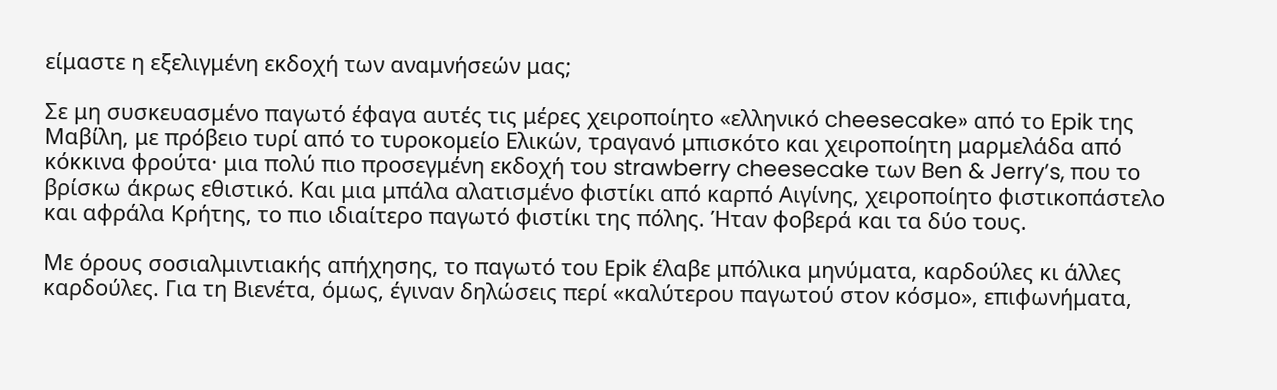είμαστε η εξελιγμένη εκδοχή των αναμνήσεών μας;

Σε μη συσκευασμένο παγωτό έφαγα αυτές τις μέρες χειροποίητο «ελληνικό cheesecake» από το Epik της Μαβίλη, με πρόβειο τυρί από το τυροκομείο Ελικών, τραγανό μπισκότο και χειροποίητη μαρμελάδα από κόκκινα φρούτα· μια πολύ πιο προσεγμένη εκδοχή του strawberry cheesecake των Ben & Jerry’s, που το βρίσκω άκρως εθιστικό. Και μια μπάλα αλατισμένο φιστίκι από καρπό Αιγίνης, χειροποίητο φιστικοπάστελο και αφράλα Κρήτης, το πιο ιδιαίτερο παγωτό φιστίκι της πόλης. Ήταν φοβερά και τα δύο τους.

Με όρους σοσιαλμιντιακής απήχησης, το παγωτό του Epik έλαβε μπόλικα μηνύματα, καρδούλες κι άλλες καρδούλες. Για τη Βιενέτα, όμως, έγιναν δηλώσεις περί «καλύτερου παγωτού στον κόσμο», επιφωνήματα,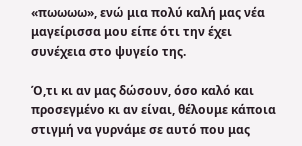«πωωωω», ενώ μια πολύ καλή μας νέα μαγείρισσα μου είπε ότι την έχει συνέχεια στο ψυγείο της.

Ό,τι κι αν μας δώσουν, όσο καλό και προσεγμένο κι αν είναι, θέλουμε κάποια στιγμή να γυρνάμε σε αυτό που μας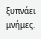ξυπνάει μνήμες.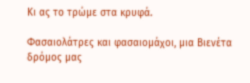Κι ας το τρώμε στα κρυφά.

Φασαιολάτρες και φασαιομάχοι, μια Βιενέτα δρόμος μας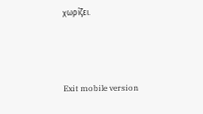χωρίζει.



Exit mobile version